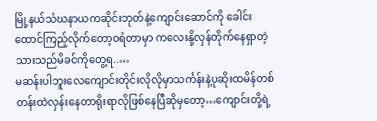မြို့နယ်သံဃနာယကဆိုင်းဘုတ်နဲ့ကျောင်းဆောင်ကို ခေါင်းထောင်ကြည့်လိုက်တော့ဝရံတာမှာ ကလေးနို့လှန်တိုက်နေရှာတဲ့သားသည်မိခင်ကိုတွေ့ရ..…
မဆန်းပါဘူးလေကျောင်းတိုင်းလိုလိုမှာသင်္ကန်းနဲ့ပုဆိုးထမိန်တစ်တန်းထဲလှန်းနေတာရိုးရာလိုဖြစ်နေပြီဆိုမှတော့…ကျောင်းတို့ရဲ့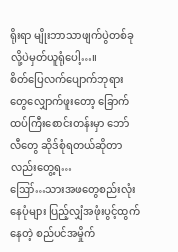ရိုးရာ မျိုးဘာသာဖျက်ပွဲတစ်ခုလို့ပဲမှတ်ယူရုံပေါ့…။
စိတ်ပြေလက်ပျောက်ဘုရားတွေလျှောက်ဖူးတော့ ခြောက်ထပ်ကြီးစောင်းတန်းမှာ ဘော်လီတွေ ဆိုဒ်စုံရတယ်ဆိုတာလည်းတွေ့ရ…
ဪ…သားအဖတွေစည်းလုံးနေပုံများ ပြည့်လျှံအဖုံးပွင့်ထွက်နေတဲ့ စည်ပင်အမှိုက်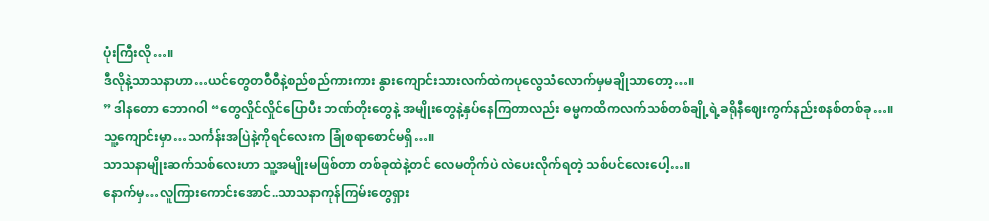ပုံးကြီးလို…။
ဒီလိုနဲ့သာသနာဟာ…ယင်တွေတဝီဝီနဲ့စည်စည်ကားကား နွားကျောင်းသားလက်ထဲကပုလွေသံလောက်မှမချိုသာတော့…။
” ဒါနတော ဘောဂဝါ “တွေလှိုင်လှိုင်ပြောပီး ဘဏ်တိုးတွေနဲ့ အမျိုးတွေနဲ့နှပ်နေကြတာလည်း ဓမ္မကထိကလက်သစ်တစ်ချို့ရဲ့ခရိုနီဈေးကွက်နည်းစနစ်တစ်ခု…။
သူ့ကျောင်းမှာ…သင်္ကန်းအပြဲနဲ့ကိုရင်လေးက ခြုံစရာစောင်မရှိ…။
သာသနာမျိုးဆက်သစ်လေးဟာ သူ့အမျိုးမဖြစ်တာ တစ်ခုထဲနဲ့တင် လေမတိုက်ပဲ လဲပေးလိုက်ရတဲ့ သစ်ပင်လေးပေါ့…။
နောက်မှ…လူကြားကောင်းအောင်..သာသနာကုန်ကြမ်းတွေရှား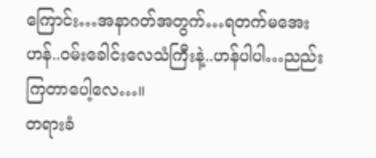ကြောင်း…အနာဂတ်အတွက်…ရတက်မအေးဟန်..ဝမ်းခေါင်းလေသံကြီးနဲ့..ဟန်ပါပါ…ညည်းကြတာပေါ့လေ…။
တရားခံ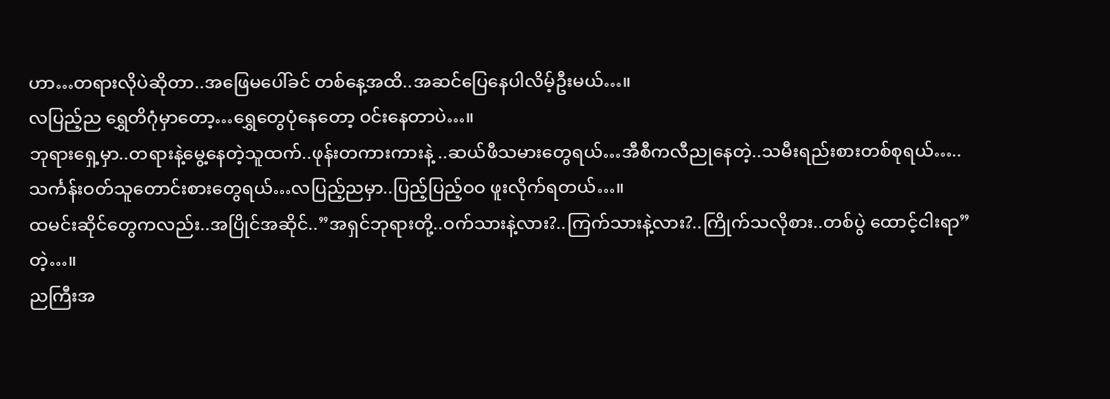ဟာ…တရားလိုပဲဆိုတာ..အဖြေမပေါ်ခင် တစ်နေ့အထိ..အဆင်ပြေနေပါလိမ့်ဦးမယ်…။
လပြည့်ည ရွှေတိဂုံမှာတော့…ရွှေတွေပုံနေတော့ ဝင်းနေတာပဲ…။
ဘုရားရှေ့မှာ..တရားနဲ့မွေ့နေတဲ့သူထက်..ဖုန်းတကားကားနဲ့ ..ဆယ်ဖီသမားတွေရယ်…အီစီကလီညုနေတဲ့..သမီးရည်းစားတစ်စုရယ်…..သင်္ကန်းဝတ်သူတောင်းစားတွေရယ်…လပြည့်ညမှာ..ပြည့်ပြည့်ဝဝ ဖူးလိုက်ရတယ်…။
ထမင်းဆိုင်တွေကလည်း..အပြိုင်အဆိုင်..”အရှင်ဘုရားတို့..ဝက်သားနဲ့လား?..ကြက်သားနဲ့လား?..ကြိုက်သလိုစား..တစ်ပွဲ ထောင့်ငါးရာ”တဲ့…။
ညကြီးအ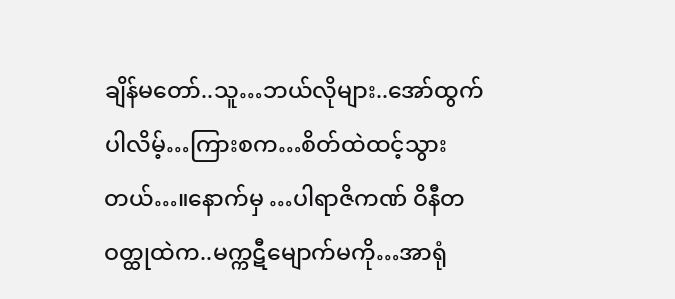ချိန်မတော်..သူ…ဘယ်လိုများ..အော်ထွက်ပါလိမ့်…ကြားစက…စိတ်ထဲထင့်သွားတယ်…။နောက်မှ …ပါရာဇိကဏ် ဝိနီတဝတ္ထုထဲက..မက္ကဋီမျောက်မကို…အာရုံ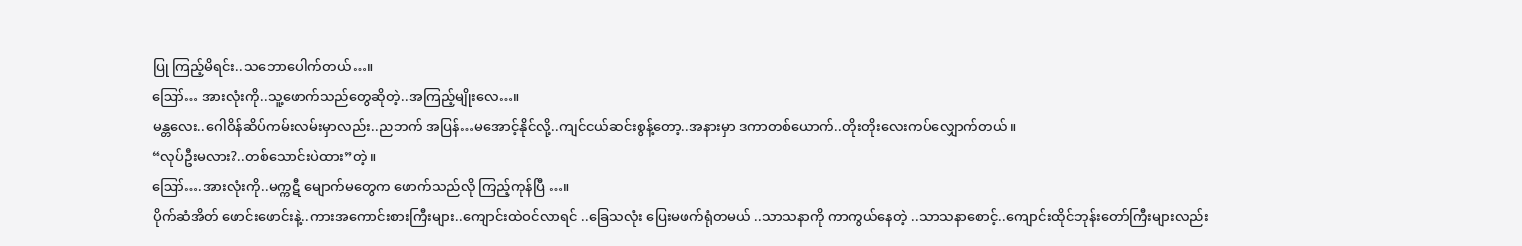ပြု ကြည့်မိရင်း..သဘောပေါက်တယ်…။
ဪ… အားလုံးကို..သူ့ဖောက်သည်တွေဆိုတဲ့..အကြည့်မျိုးလေ…။
မန္တလေး..ဂေါဝိန်ဆိပ်ကမ်းလမ်းမှာလည်း..ညဘက် အပြန်…မအောင့်နိုင်လို့..ကျင်ငယ်ဆင်းစွန့်တော့..အနားမှာ ဒကာတစ်ယောက်..တိုးတိုးလေးကပ်လျှောက်တယ်။
“လုပ်ဦးမလား?..တစ်သောင်းပဲထား”တဲ့။
ဪ….အားလုံးကို..မက္ကဋီ မျောက်မတွေက ဖောက်သည်လို ကြည့်ကုန်ပြီ …။
ပိုက်ဆံအိတ် ဖောင်းဖောင်းနဲ့..ကားအကောင်းစားကြီးများ..ကျောင်းထဲဝင်လာရင် ..ခြေသလုံး ပြေးမဖက်ရုံတမယ် ..သာသနာကို ကာကွယ်နေတဲ့ ..သာသနာစောင့်..ကျောင်းထိုင်ဘုန်းတော်ကြီးများလည်း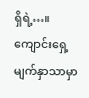ရှိရဲ့…။
ကျောင်းရှေ့ မျက်နှာသာမှာ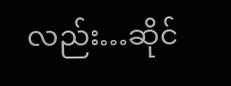လည်း…ဆိုင်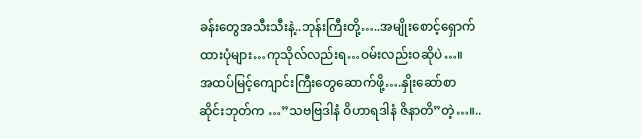ခန်းတွေအသီးသီးနဲ့..ဘုန်းကြီးတို့…..အမျိုးစောင့်ရှောက်ထားပုံများ…ကုသိုလ်လည်းရ…ဝမ်းလည်းဝဆိုပဲ…။
အထပ်မြင့်ကျောင်းကြီးတွေဆောက်ဖို့….နှိုးဆော်စာ ဆိုင်းဘုတ်က …”သဗဗြဒါနံ ဝိဟာရဒါနံ ဇိနာတိ”တဲ့…။..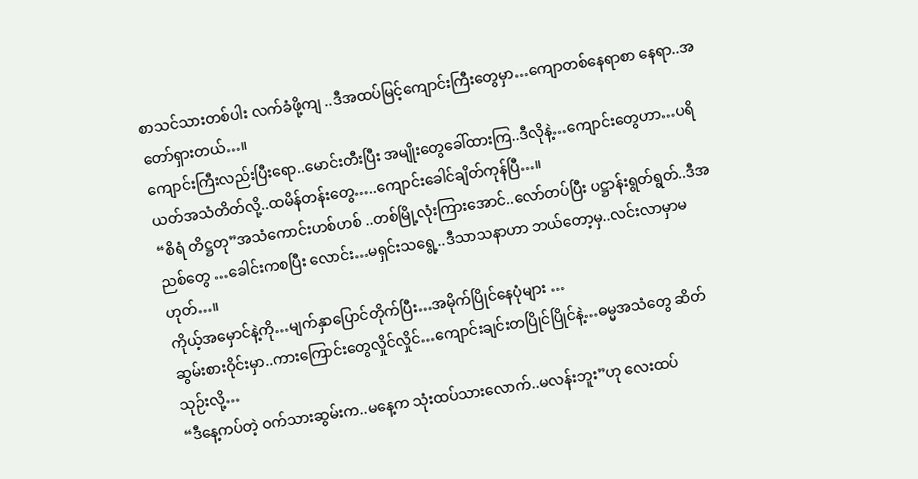စာသင်သားတစ်ပါး လက်ခံဖို့ကျ ..ဒီအထပ်မြင့်ကျောင်းကြီးတွေမှာ…ကျောတစ်နေရာစာ နေရာ..အတော်ရှားတယ်…။
ကျောင်းကြီးလည်းပြီးရော..မောင်းတီးပြီး အမျိုးတွေခေါ်ထားကြ..ဒီလိုနဲ့…ကျောင်းတွေဟာ…ပရိယတ်အသံတိတ်လို့..ထမိန်တန်းတွေ…..ကျောင်းခေါင်ချိတ်ကုန်ပြီ…။
“စိရံ တိဋ္ဌတု”အသံကောင်းဟစ်ဟစ် ..တစ်မြို့လုံးကြားအောင်..လော်တပ်ပြီး ပဋ္ဌာန်းရွတ်ရွတ်..ဒီအညစ်တွေ …ခေါင်းကစပြီး လောင်း…မရှင်းသရွေ့..ဒီသာသနာဟာ ဘယ်တော့မှ..လင်းလာမှာမဟုတ်…။
ကိုယ့်အမှောင်နဲ့ကို…မျက်နှာပြောင်တိုက်ပြီး…အမိုက်ပြိုင်နေပုံများ …
ဆွမ်းစားဝိုင်းမှာ..ကားကြောင်းတွေလှိုင်လှိုင်…ကျောင်းချင်းတပြိုင်ပြိုင်နဲ့…ဓမ္မအသံတွေ ဆိတ်သုဉ်းလို့…
“ဒီနေ့ကပ်တဲ့ ဝက်သားဆွမ်းက..မနေ့က သုံးထပ်သားလောက်..မလန်းဘူး”ဟု လေးထပ်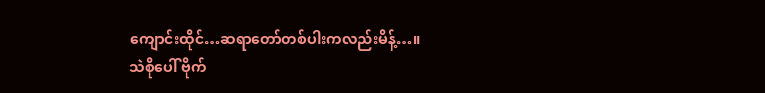ကျောင်းထိုင်…ဆရာတော်တစ်ပါးကလည်းမိန့်…။
သဲစိုပေါ် ဗိုက်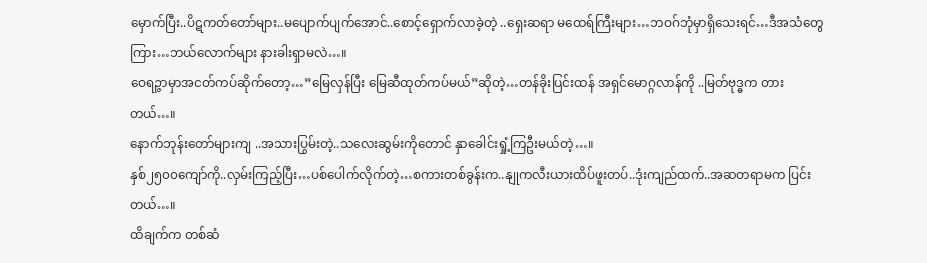မှောက်ပြီး..ပိဋကတ်တော်များ..မပျောက်ပျက်အောင်..စောင့်ရှောက်လာခဲ့တဲ့ ..ရှေးဆရာ မထေရ်ကြီးများ…ဘဝဂ်ဘုံမှာရှိသေးရင်…ဒီအသံတွေကြား…ဘယ်လောက်များ နားခါးရှာမလဲ…။
ဝေရဉ္ဇာမှာအငတ်ကပ်ဆိုက်တော့…”မြေလှန်ပြီး မြေဆီထုတ်ကပ်မယ်”ဆိုတဲ့…တန်ခိုးပြင်းထန် အရှင်မောဂ္ဂလာန်ကို ..မြတ်ဗုဒ္ဓက တားတယ်…။
နောက်ဘုန်းတော်များကျ ..အသားပြွမ်းတဲ့..သလေးဆွမ်းကိုတောင် နှာခေါင်းရှုံ့ကြဦးမယ်တဲ့…။
နှစ်၂၅၀၀ကျော်ကို..လှမ်းကြည့်ပြီး…ပစ်ပေါက်လိုက်တဲ့…စကားတစ်ခွန်းက..နျုကလီးယားထိပ်ဖူးတပ်..ဒုံးကျည်ထက်..အဆတရာမက ပြင်းတယ်…။
ထိချက်က တစ်ဆံ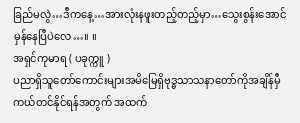ခြည်မလွဲ…ဒီကနေ့…အားလုံးနဖူးတည့်တည့်မှာ…သွေးစွန်းအောင် မှန်နေပြီပဲလေ…။ ။
အရှင်ကုမာရ ( ပခုက္ကူ )
ပညာရှိသူတော်ကောင်းများအမိမြေရှိဗုဒ္ဓသာသနာတော်ကိုအချိန်မှီကယ်တင်နိုင်ရန်အတွက် အထက်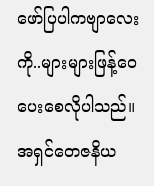ဖော်ပြပါကဗျာလေးကို..များများဖြန့်ဝေပေးစေလိုပါသည်။
အရှင်တေဇနိယ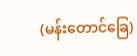(မန်းတောင်ခြေ)